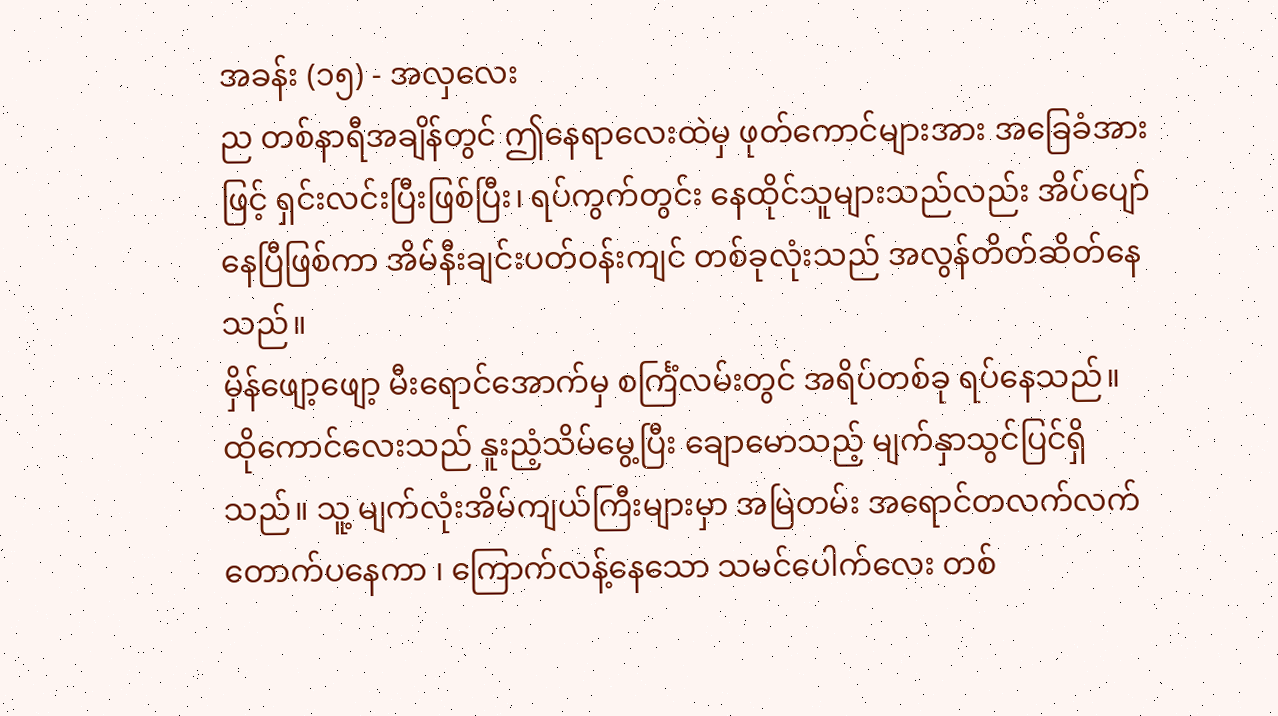အခန်း (၁၅) - အလှလေး
ည တစ်နာရီအချိန်တွင် ဤနေရာလေးထဲမှ ဖုတ်ကောင်များအား အခြေခံအားဖြင့် ရှင်းလင်းပြီးဖြစ်ပြီး၊ ရပ်ကွက်တွင်း နေထိုင်သူများသည်လည်း အိပ်ပျော်နေပြီဖြစ်ကာ အိမ်နီးချင်းပတ်ဝန်းကျင် တစ်ခုလုံးသည် အလွန်တိတ်ဆိတ်နေသည်။
မှိန်ဖျော့ဖျော့ မီးရောင်အောက်မှ စင်္ကြံလမ်းတွင် အရိပ်တစ်ခု ရပ်နေသည်။
ထိုကောင်လေးသည် နူးညံ့သိမ်မွေ့ပြီး ချောမောသည့် မျက်နှာသွင်ပြင်ရှိသည်။ သူ့ မျက်လုံးအိမ်ကျယ်ကြီးများမှာ အမြဲတမ်း အရောင်တလက်လက်တောက်ပနေကာ ၊ ကြောက်လန့်နေသော သမင်ပေါက်လေး တစ်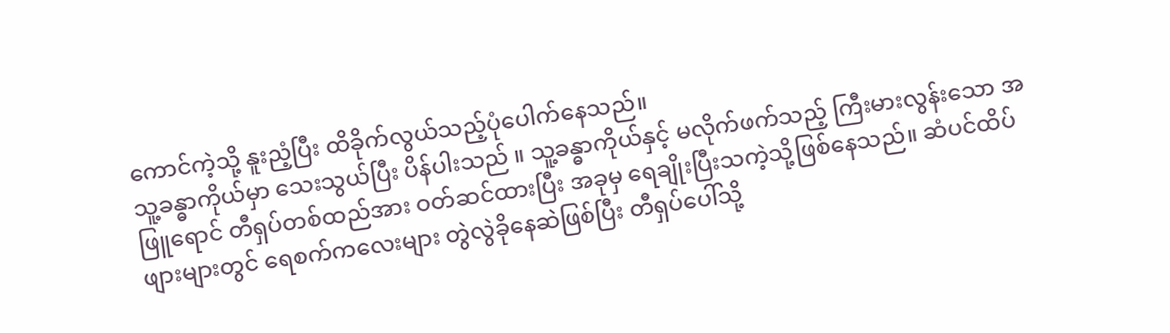ကောင်ကဲ့သို့ နူးညံ့ပြီး ထိခိုက်လွယ်သည့်ပုံပေါက်နေသည်။
သူ့ခန္ဓာကိုယ်မှာ သေးသွယ်ပြီး ပိန်ပါးသည် ။ သူ့ခန္ဓာကိုယ်နှင့် မလိုက်ဖက်သည့် ကြီးမားလွန်းသော အဖြူရောင် တီရှပ်တစ်ထည်အား ဝတ်ဆင်ထားပြီး အခုမှ ရေချိုးပြီးသကဲ့သို့ဖြစ်နေသည်။ ဆံပင်ထိပ်ဖျားများတွင် ရေစက်ကလေးများ တွဲလွဲခိုနေဆဲဖြစ်ပြီး တီရှပ်ပေါ်သို့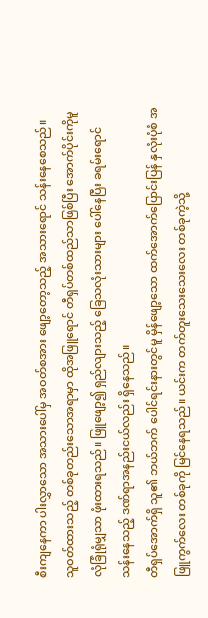စီးကျနေကာ ပါးလွှာသော အသားပေါ်မှ အဝတ်စအား ဖျော့တော့သည့် အသားရောင် သန်းနေစေသည်။
သူဝတ်ထားသည့် တစ်ခုတည်းသောအရာမှာ ထိုအဖြူရောင် တီရှပ်တစ်ထည်သာဖြစ်ပြီး အောက်ပိုင်းကိုမူ လုံခြုံရုံမျှသာ ဖုံးထားရသည်။ ဖြူဖျော့၍ ရှည်လျားသည့် ခြေသလုံးသားများ ပေါ်နေပြီး ခရမ်းရောင်သန်းနေသည့် ဒဏ်ရာအနည်းငယ်လည်း ရှိနေသည်။
တီရှပ်အောက်ရှိ သူ၏ ဘယ်ဘက် ပေါင်ရင်းနားတွင်မူ မှိန်ဖျော့သော ထက်အောက်ပြောင်းပြန် နှလုံးပုံစံ အဖြူကွက်လေး တစ်ခုကို မြင်နေရသည်။ ယင်းက တက်တူးသေးသေးလေး တစ်ခုကဲ့သို့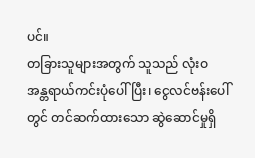ပင်။
တခြားသူများအတွက် သူသည် လုံးဝ အန္တရာယ်ကင်းပုံပေါ်ပြီး၊ ငွေလင်ဗန်းပေါ်တွင် တင်ဆက်ထားသော ဆွဲဆောင်မှုရှိ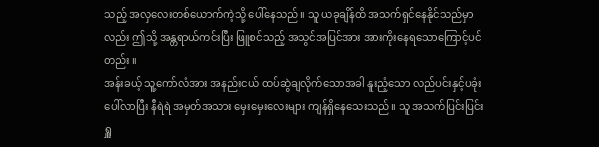သည့် အလှလေးတစ်ယောက်ကဲ့သို့ ပေါ်နေသည်။ သူ ယခုချိန်ထိ အသက်ရှင်နေနိုင်သည်မှာလည်း ဤသို့ အန္တရာယ်ကင်းပြီး ဖြူစင်သည့် အသွင်အပြင်အား အားကိုးနေရသောကြောင့်ပင်တည်း ။
အန်းခယ့် သူ့ကော်လံအား အနည်းငယ် ထပ်ဆွဲချလိုက်သောအခါ နူးညံ့သော လည်ပင်းနှင့်ပခုံး ပေါ်လာပြီး နီရဲရဲ အမှတ်အသား မှေးမှေးလေးများ ကျန်ရှိနေသေးသည်။ သူ အသက်ပြင်းပြင်း ရှူ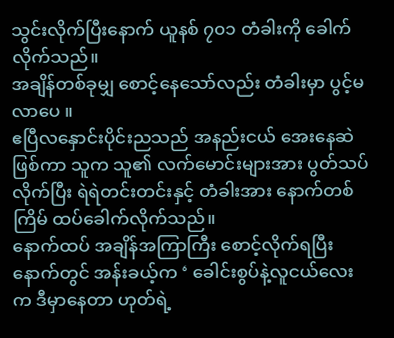သွင်းလိုက်ပြီးနောက် ယူနစ် ၇၀၁ တံခါးကို ခေါက်လိုက်သည်။
အချိန်တစ်ခုမျှ စောင့်နေသော်လည်း တံခါးမှာ ပွင့်မလာပေ ။
ဧပြီလနှောင်းပိုင်းညသည် အနည်းငယ် အေးနေဆဲဖြစ်ကာ သူက သူ၏ လက်မောင်းများအား ပွတ်သပ်လိုက်ပြီး ရဲရဲတင်းတင်းနှင့် တံခါးအား နောက်တစ်ကြိမ် ထပ်ခေါက်လိုက်သည်။
နောက်ထပ် အချိန်အကြာကြီး စောင့်လိုက်ရပြီးနောက်တွင် အန်းခယ့်က ‘ ခေါင်းစွပ်နဲ့လူငယ်လေးက ဒီမှာနေတာ ဟုတ်ရဲ့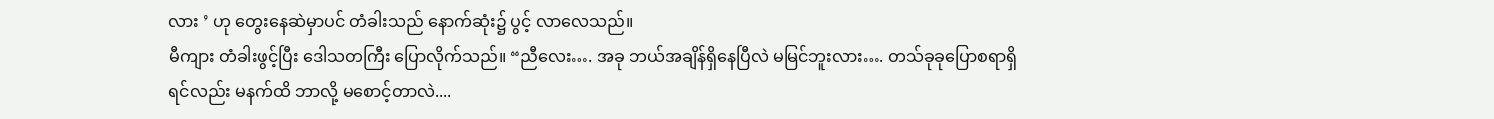လား ’ ဟု တွေးနေဆဲမှာပင် တံခါးသည် နောက်ဆုံး၌ ပွင့် လာလေသည်။
မီကျား တံခါးဖွင့်ပြီး ဒေါသတကြီး ပြောလိုက်သည်။ “ညီလေး…. အခု ဘယ်အချိန်ရှိနေပြီလဲ မမြင်ဘူးလား…. တသ်ခုခုပြောစရာရှိရင်လည်း မနက်ထိ ဘာလို့ မစောင့်တာလဲ....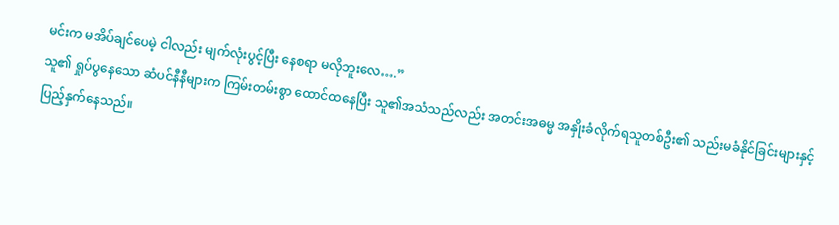မင်းက မအိပ်ချင်ပေမဲ့ ငါလည်း မျက်လုံးပွင့်ပြီး နေစရာ မလိုဘူးလေ….”
သူ၏ ရှုပ်ပွနေသော ဆံပင်နီနီများက ကြမ်းတမ်းစွာ ထောင်ထနေပြီး သူ၏အသံသည်လည်း အတင်းအဓမ္မ အနှိုးခံလိုက်ရသူတစ်ဦး၏ သည်းမခံနိုင်ခြင်းများနှင့် ပြည့်နှက်နေသည်။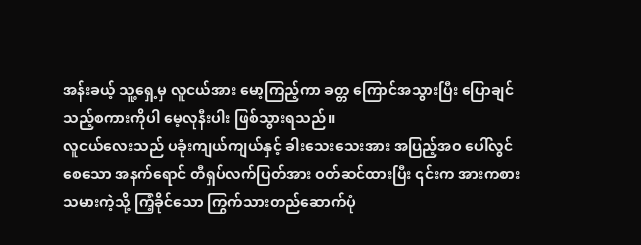အန်းခယ့် သူ့ရှေ့မှ လူငယ်အား မော့ကြည့်ကာ ခတ္တ ကြောင်အသွားပြီး ပြောချင်သည့်စကားကိုပါ မေ့လုနီးပါး ဖြစ်သွားရသည်။
လူငယ်လေးသည် ပခုံးကျယ်ကျယ်နှင့် ခါးသေးသေးအား အပြည့်အဝ ပေါ်လွင်စေသော အနက်ရောင် တီရှပ်လက်ပြတ်အား ဝတ်ဆင်ထားပြီး ၎င်းက အားကစားသမားကဲ့သို့ ကြံ့ခိုင်သော ကြွက်သားတည်ဆောက်ပုံ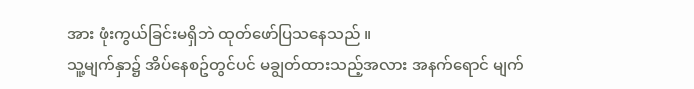အား ဖုံးကွယ်ခြင်းမရှိဘဲ ထုတ်ဖော်ပြသနေသည် ။
သူ့မျက်နှာ၌ အိပ်နေစဥ်တွင်ပင် မချွတ်ထားသည့်အလား အနက်ရောင် မျက်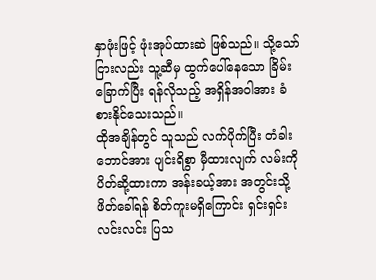နှာဖုံးဖြင့် ဖုံးအုပ်ထားဆဲ ဖြစ်သည်။ သို့သော်ငြားလည်း သူ့ဆီမှ ထွက်ပေါ်နေသော ခြိမ်းခြောက်ပြီး ရန်လိုသည့် အရှိန်အဝါအား ခံစားနိုင်သေးသည်။
ထိုအချိန်တွင် သူသည် လက်ပိုက်ပြီး တံခါးဘောင်အား ပျင်းရိစွာ မှီထားလျက် လမ်းကို ပိတ်ဆို့ထားကာ အန်းခယ့်အား အတွင်းသို့ ဖိတ်ခေါ်ရန် စိတ်ကူးမရှိကြောင်း ရှင်းရှင်းလင်းလင်း ပြသ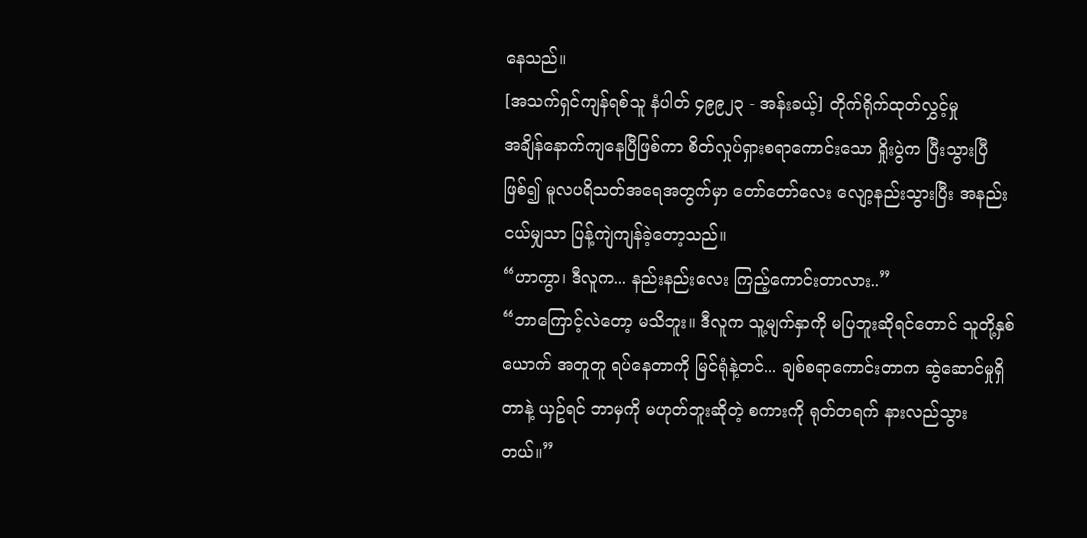နေသည်။
[အသက်ရှင်ကျန်ရစ်သူ နံပါတ် ၄၉၉၂၃ - အန်းခယ့်] တိုက်ရိုက်ထုတ်လွှင့်မှု
အချိန်နောက်ကျနေပြီဖြစ်ကာ စိတ်လှုပ်ရှားစရာကောင်းသော ရှိုးပွဲက ပြီးသွားပြီဖြစ်၍ မူလပရိသတ်အရေအတွက်မှာ တော်တော်လေး လျော့နည်းသွားပြီး အနည်းငယ်မျှသာ ပြန့်ကျဲကျန်ခဲ့တော့သည်။
“ဟာကွာ၊ ဒီလူက... နည်းနည်းလေး ကြည့်ကောင်းတာလား..”
“ဘာကြောင့်လဲတော့ မသိဘူး။ ဒီလူက သူ့မျက်နှာကို မပြဘူးဆိုရင်တောင် သူတို့နှစ်ယောက် အတူတူ ရပ်နေတာကို မြင်ရုံနဲ့တင်... ချစ်စရာကောင်းတာက ဆွဲဆောင်မှုရှိတာနဲ့ ယှဥ်ရင် ဘာမှကို မဟုတ်ဘူးဆိုတဲ့ စကားကို ရုတ်တရက် နားလည်သွားတယ်။”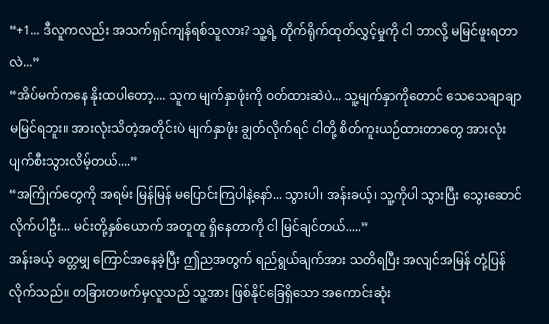“+1... ဒီလူကလည်း အသက်ရှင်ကျန်ရစ်သူလား? သူ့ရဲ့ တိုက်ရိုက်ထုတ်လွှင့်မှုကို ငါ ဘာလို့ မမြင်ဖူးရတာလဲ...”
“အိပ်မက်ကနေ နိုးထပါတော့.... သူက မျက်နှာဖုံးကို ဝတ်ထားဆဲပဲ... သူ့မျက်နှာကိုတောင် သေသေချာချာ မမြင်ရဘူး။ အားလုံးသိတဲ့အတိုင်းပဲ မျက်နှာဖုံး ချွတ်လိုက်ရင် ငါတို့ စိတ်ကူးယဉ်ထားတာတွေ အားလုံး ပျက်စီးသွားလိမ့်တယ်....”
“အကြိုက်တွေကို အရမ်း မြန်မြန် မပြောင်းကြပါနဲ့နော်... သွားပါ၊ အန်းခယ့်၊ သူ့ကိုပါ သွားပြီး သွေးဆောင်လိုက်ပါဦး... မင်းတို့နှစ်ယောက် အတူတူ ရှိနေတာကို ငါ မြင်ချင်တယ်.....”
အန်းခယ့် ခတ္တမျှ ကြောင်အနေခဲ့ပြီး ဤညအတွက် ရည်ရွယ်ချက်အား သတိရပြီး အလျင်အမြန် တုံ့ပြန်လိုက်သည်။ တခြားတဖက်မှလူသည် သူ့အား ဖြစ်နိုင်ခြေရှိသော အကောင်းဆုံး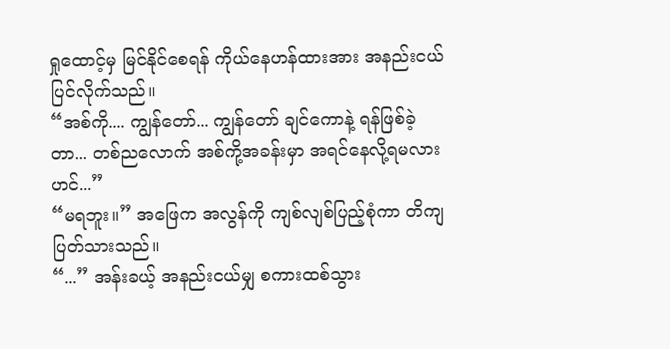ရှုထောင့်မှ မြင်နိုင်စေရန် ကိုယ်နေဟန်ထားအား အနည်းငယ် ပြင်လိုက်သည်။
“အစ်ကို.... ကျွန်တော်... ကျွန်တော် ချင်ကောနဲ့ ရန်ဖြစ်ခဲ့တာ... တစ်ညလောက် အစ်ကို့အခန်းမှာ အရင်နေလို့ရမလားဟင်...”
“မရဘူး။” အဖြေက အလွန်ကို ကျစ်လျစ်ပြည့်စုံကာ တိကျပြတ်သားသည်။
“...” အန်းခယ့် အနည်းငယ်မျှ စကားထစ်သွား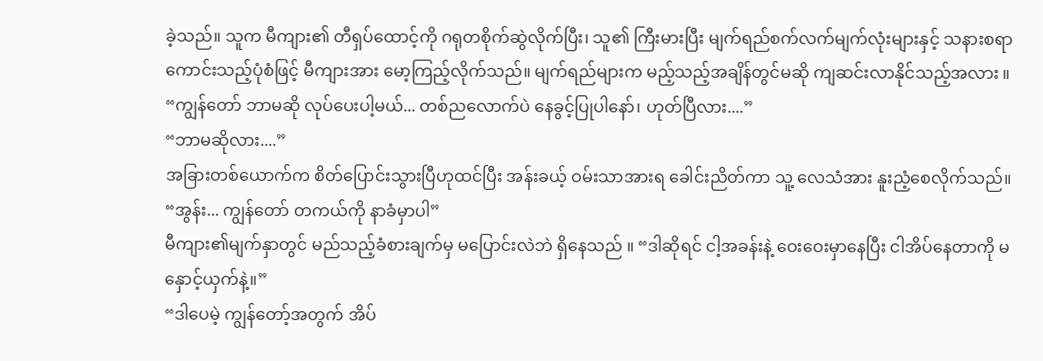ခဲ့သည်။ သူက မီကျား၏ တီရှပ်ထောင့်ကို ဂရုတစိုက်ဆွဲလိုက်ပြီး၊ သူ၏ ကြီးမားပြီး မျက်ရည်စက်လက်မျက်လုံးများနှင့် သနားစရာကောင်းသည့်ပုံစံဖြင့် မီကျားအား မော့ကြည့်လိုက်သည်။ မျက်ရည်များက မည့်သည့်အချိန်တွင်မဆို ကျဆင်းလာနိုင်သည့်အလား ။ “ကျွန်တော် ဘာမဆို လုပ်ပေးပါ့မယ်... တစ်ညလောက်ပဲ နေခွင့်ပြုပါနော်၊ ဟုတ်ပြီလား....”
“ဘာမဆိုလား....”
အခြားတစ်ယောက်က စိတ်ပြောင်းသွားပြီဟုထင်ပြီး အန်းခယ့် ဝမ်းသာအားရ ခေါင်းညိတ်ကာ သူ့ လေသံအား နူးညံ့စေလိုက်သည်။ “အွန်း... ကျွန်တော် တကယ်ကို နာခံမှာပါ”
မီကျား၏မျက်နှာတွင် မည်သည့်ခံစားချက်မှ မပြောင်းလဲဘဲ ရှိနေသည် ။ “ဒါဆိုရင် ငါ့အခန်းနဲ့ ဝေးဝေးမှာနေပြီး ငါအိပ်နေတာကို မနှောင့်ယှက်နဲ့။”
“ဒါပေမဲ့ ကျွန်တော့်အတွက် အိပ်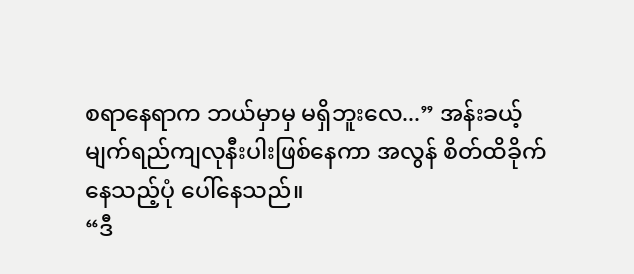စရာနေရာက ဘယ်မှာမှ မရှိဘူးလေ...” အန်းခယ့် မျက်ရည်ကျလုနီးပါးဖြစ်နေကာ အလွန် စိတ်ထိခိုက်နေသည့်ပုံ ပေါ်နေသည်။
“ဒီ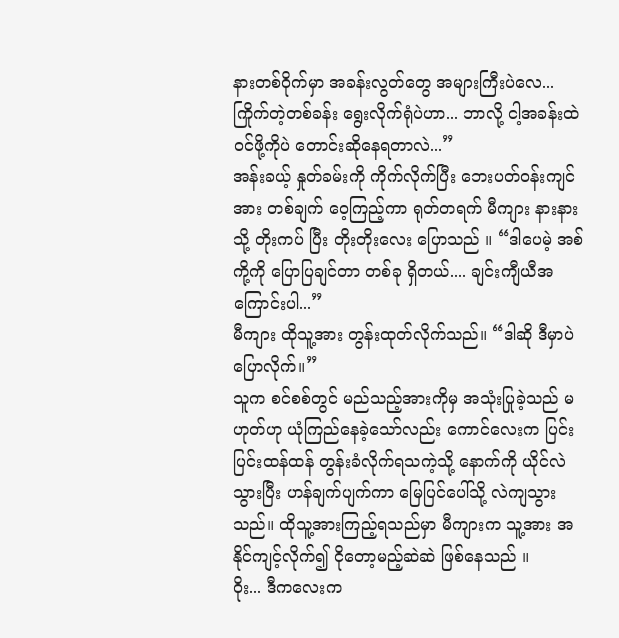နားတစ်ဝိုက်မှာ အခန်းလွတ်တွေ အများကြီးပဲလေ... ကြိုက်တဲ့တစ်ခန်း ရွေးလိုက်ရုံပဲဟာ... ဘာလို့ ငါ့အခန်းထဲ ဝင်ဖို့ကိုပဲ တောင်းဆိုနေရတာလဲ...”
အန်းခယ့် နှုတ်ခမ်းကို ကိုက်လိုက်ပြီး ဘေးပတ်ဝန်းကျင်အား တစ်ချက် ဝေ့ကြည့်ကာ ရုတ်တရက် မီကျား နားနားသို့ တိုးကပ် ပြီး တိုးတိုးလေး ပြောသည် ။ “ဒါပေမဲ့ အစ်ကို့ကို ပြောပြချင်တာ တစ်ခု ရှိတယ်.... ချင်းကျီယီအကြောင်းပါ...”
မီကျား ထိုသူ့အား တွန်းထုတ်လိုက်သည်။ “ဒါဆို ဒီမှာပဲ ပြောလိုက်။”
သူက စင်စစ်တွင် မည်သည့်အားကိုမှ အသုံးပြုခဲ့သည် မဟုတ်ဟု ယုံကြည်နေခဲ့သော်လည်း ကောင်လေးက ပြင်းပြင်းထန်ထန် တွန်းခံလိုက်ရသကဲ့သို့ နောက်ကို ယိုင်လဲသွားပြီး ဟန်ချက်ပျက်ကာ မြေပြင်ပေါ်သို့ လဲကျသွားသည်။ ထိုသူ့အားကြည့်ရသည်မှာ မီကျားက သူ့အား အနိုင်ကျင့်လိုက်၍ ငိုတော့မည့်ဆဲဆဲ ဖြစ်နေသည် ။
ဝိုး... ဒီကလေးက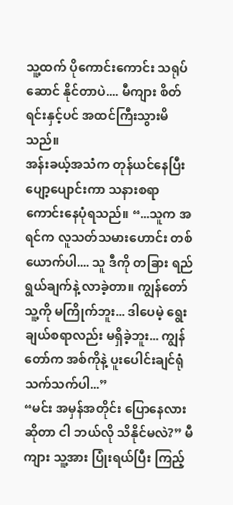သူ့ထက် ပိုကောင်းကောင်း သရုပ်ဆောင် နိုင်တာပဲ.... မီကျား စိတ်ရင်းနှင့်ပင် အထင်ကြီးသွားမိသည်။
အန်းခယ့်အသံက တုန်ယင်နေပြီး ပျော့ပျောင်းကာ သနားစရာ ကောင်းနေပုံရသည်။ “...သူက အရင်က လူသတ်သမားဟောင်း တစ်ယောက်ပါ.... သူ ဒီကို တခြား ရည်ရွယ်ချက်နဲ့ လာခဲ့တာ။ ကျွန်တော် သူ့ကို မကြိုက်ဘူး... ဒါပေမဲ့ ရွေးချယ်စရာလည်း မရှိခဲ့ဘူး... ကျွန်တော်က အစ်ကိုနဲ့ ပူးပေါင်းချင်ရုံ သက်သက်ပါ...”
“မင်း အမှန်အတိုင်း ပြောနေလားဆိုတာ ငါ ဘယ်လို သိနိုင်မလဲ?” မီကျား သူ့အား ပြုံးရယ်ပြီး ကြည့်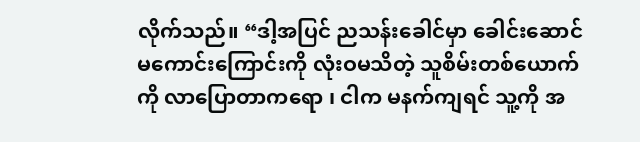လိုက်သည်။ “ဒါ့အပြင် ညသန်းခေါင်မှာ ခေါင်းဆောင်မကောင်းကြောင်းကို လုံးဝမသိတဲ့ သူစိမ်းတစ်ယောက်ကို လာပြောတာကရော ၊ ငါက မနက်ကျရင် သူ့ကို အ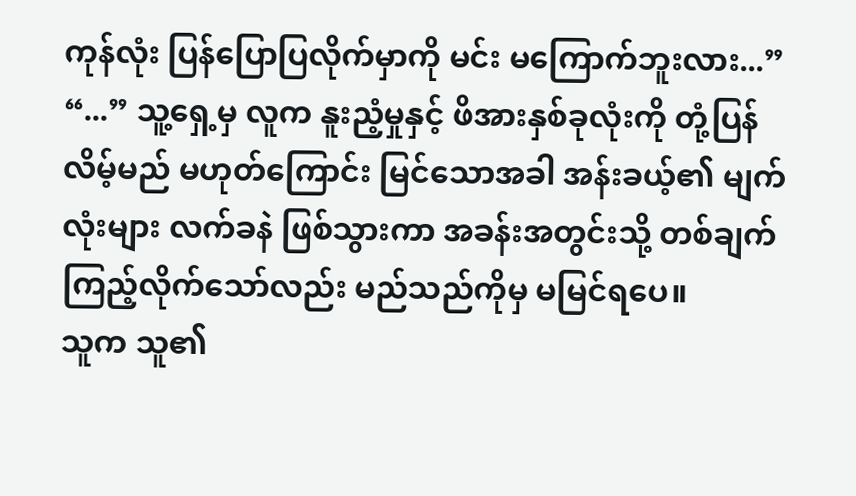ကုန်လုံး ပြန်ပြောပြလိုက်မှာကို မင်း မကြောက်ဘူးလား...”
“...” သူ့ရှေ့မှ လူက နူးညံ့မှုနှင့် ဖိအားနှစ်ခုလုံးကို တုံ့ပြန်လိမ့်မည် မဟုတ်ကြောင်း မြင်သောအခါ အန်းခယ့်၏ မျက်လုံးများ လက်ခနဲ ဖြစ်သွားကာ အခန်းအတွင်းသို့ တစ်ချက် ကြည့်လိုက်သော်လည်း မည်သည်ကိုမှ မမြင်ရပေ။
သူက သူ၏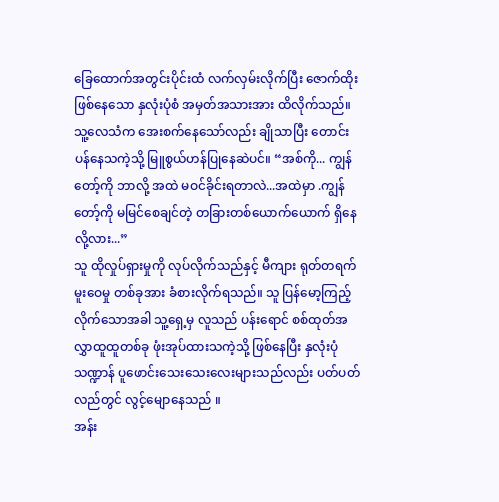ခြေထောက်အတွင်းပိုင်းထံ လက်လှမ်းလိုက်ပြီး ဇောက်ထိုးဖြစ်နေသော နှလုံးပုံစံ အမှတ်အသားအား ထိလိုက်သည်။ သူ့လေသံက အေးစက်နေသော်လည်း ချိုသာပြီး တောင်းပန်နေသကဲ့သို့ မြူစွယ်ဟန်ပြုနေဆဲပင်။ “အစ်ကို... ကျွန်တော့်ကို ဘာလို့ အထဲ မဝင်ခိုင်းရတာလဲ...အထဲမှာ .ကျွန်တော့်ကို မမြင်စေချင်တဲ့ တခြားတစ်ယောက်ယောက် ရှိနေလို့လား...”
သူ ထိုလှုပ်ရှားမှုကို လုပ်လိုက်သည်နှင့် မီကျား ရုတ်တရက် မူးဝေမှု တစ်ခုအား ခံစားလိုက်ရသည်။ သူ ပြန်မော့ကြည့်လိုက်သောအခါ သူ့ရှေ့မှ လူသည် ပန်းရောင် စစ်ထုတ်အလွှာထူထူတစ်ခု ဖုံးအုပ်ထားသကဲ့သို့ ဖြစ်နေပြီး နှလုံးပုံသဏ္ဍာန် ပူဖောင်းသေးသေးလေးများသည်လည်း ပတ်ပတ်လည်တွင် လွင့်မျောနေသည် ။
အန်း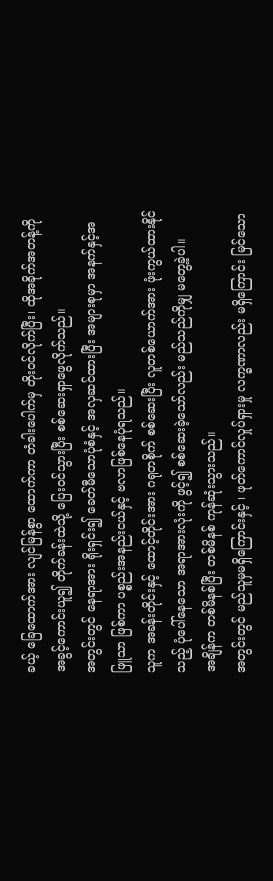ခယ့် ခြေထောက်အား လျင်မြန်စွာ ထောက်ကာ တံခါးပေါက်မှ တိုးဝင်လိုက်ပြီး၊ ထိုအခိုက်အတန့်ကို အခွင့်ကောင်းယူ၍ တိုက်ခန်းထဲသို့ ပြေးဝင်သွားပြီး စစ်ဆေးရှာဖွေလိုက်သည်။
အတွင်းတွင် နေရာအား ရိုးရှင်း၍ ခေတ်မီသောပုံစံနှင့် အလှဆင်ထားပြီး အများစုမှာ အနက်နှင့်အဖြူသာ ဖြစ်ကာ ပစ္စည်းအနည်းငယ်နှင့် ဗလာဖြစ်နေပုံရသည်။
သူက အခန်းတိုင်းနှင့် ထောင့်တိုင်းအား ဂရုတစိုက် စစ်ဆေးပြီး လူတစ်ယောက်အား ဖုံးကွယ်ထားနိုင်သည့် ပုံပေါ်နေသော အရာအားလုံးကို ဖွင့်၍ စစ်ဆေးခဲ့သော်လည်း မည်သည်ကိုမျှ မတွေ့ခဲ့ပါ။
အချိန်က တစ်မိနစ်ပြီး တစ်မိနစ် ကုန်ဆုံးသွားသည်။
အတွင်းတွင် မည်သူမှမရှိကြောင်းနှင့် ၊ ဖုတ်ကောင်လှုပ်ရှားမှု လက္ခဏာလည်း မရှိကြောင်း မြင်သော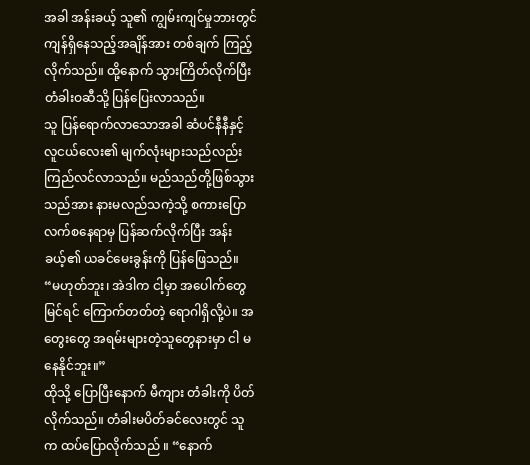အခါ အန်းခယ့် သူ၏ ကျွမ်းကျင်မှုဘားတွင် ကျန်ရှိနေသည့်အချိန်အား တစ်ချက် ကြည့်လိုက်သည်။ ထို့နောက် သွားကြိတ်လိုက်ပြီး တံခါးဝဆီသို့ ပြန်ပြေးလာသည်။
သူ ပြန်ရောက်လာသောအခါ ဆံပင်နီနီနှင့်လူငယ်လေး၏ မျက်လုံးများသည်လည်း ကြည်လင်လာသည်။ မည်သည်တို့ဖြစ်သွားသည်အား နားမလည်သကဲ့သို့ စကားပြောလက်စနေရာမှ ပြန်ဆက်လိုက်ပြီး အန်းခယ့်၏ ယခင်မေးခွန်းကို ပြန်ဖြေသည်။
“မဟုတ်ဘူး၊ အဲဒါက ငါ့မှာ အပေါက်တွေ မြင်ရင် ကြောက်တတ်တဲ့ ရောဂါရှိလို့ပဲ။ အတွေးတွေ အရမ်းများတဲ့သူတွေနားမှာ ငါ မနေနိုင်ဘူး။”
ထိုသို့ ပြောပြီးနောက် မီကျား တံခါးကို ပိတ်လိုက်သည်။ တံခါးမပိတ်ခင်လေးတွင် သူက ထပ်ပြောလိုက်သည် ။ “နောက်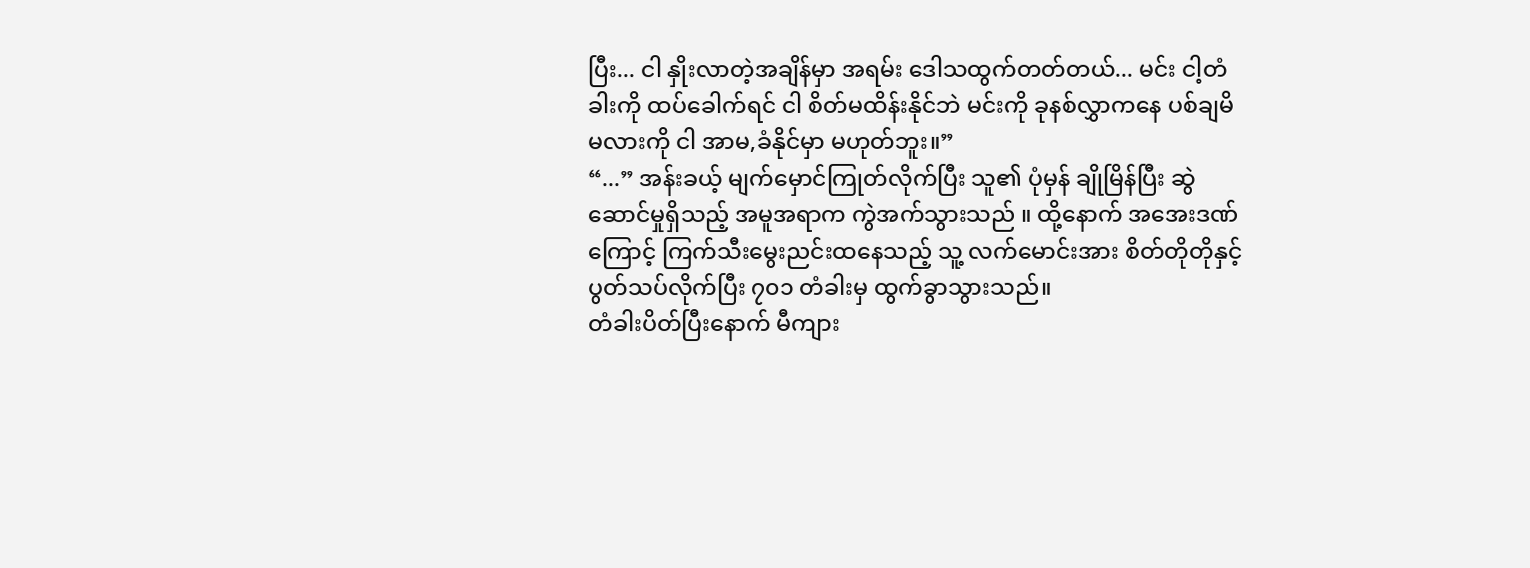ပြီး... ငါ နှိုးလာတဲ့အချိန်မှာ အရမ်း ဒေါသထွက်တတ်တယ်... မင်း ငါ့တံခါးကို ထပ်ခေါက်ရင် ငါ စိတ်မထိန်းနိုင်ဘဲ မင်းကို ခုနစ်လွှာကနေ ပစ်ချမိမလားကို ငါ အာမ,ခံနိုင်မှာ မဟုတ်ဘူး။”
“...” အန်းခယ့် မျက်မှောင်ကြုတ်လိုက်ပြီး သူ၏ ပုံမှန် ချိုမြိန်ပြီး ဆွဲဆောင်မှုရှိသည့် အမူအရာက ကွဲအက်သွားသည် ။ ထို့နောက် အအေးဒဏ်ကြောင့် ကြက်သီးမွေးညင်းထနေသည့် သူ့ လက်မောင်းအား စိတ်တိုတိုနှင့်ပွတ်သပ်လိုက်ပြီး ၇၀၁ တံခါးမှ ထွက်ခွာသွားသည်။
တံခါးပိတ်ပြီးနောက် မီကျား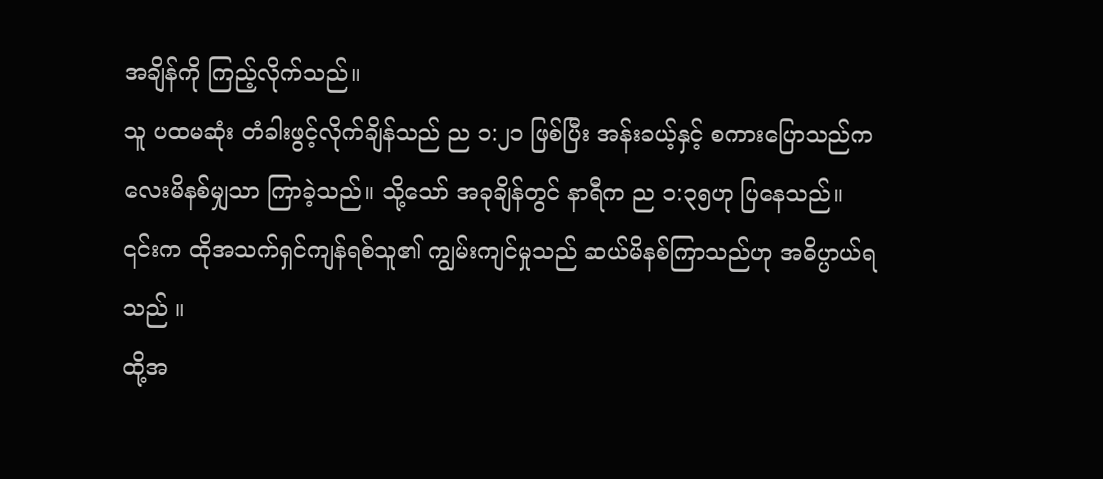အချိန်ကို ကြည့်လိုက်သည်။
သူ ပထမဆုံး တံခါးဖွင့်လိုက်ချိန်သည် ည ၁:၂၁ ဖြစ်ပြီး အန်းခယ့်နှင့် စကားပြောသည်က လေးမိနစ်မျှသာ ကြာခဲ့သည်။ သို့သော် အခုချိန်တွင် နာရီက ည ၁:၃၅ဟု ပြနေသည်။
၎င်းက ထိုအသက်ရှင်ကျန်ရစ်သူ၏ ကျွမ်းကျင်မှုသည် ဆယ်မိနစ်ကြာသည်ဟု အဓိပ္ပာယ်ရသည် ။
ထို့အ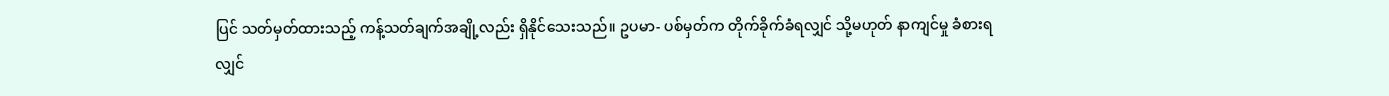ပြင် သတ်မှတ်ထားသည့် ကန့်သတ်ချက်အချို့လည်း ရှိနိုင်သေးသည်။ ဥပမာ- ပစ်မှတ်က တိုက်ခိုက်ခံရလျှင် သို့မဟုတ် နာကျင်မှု ခံစားရလျှင်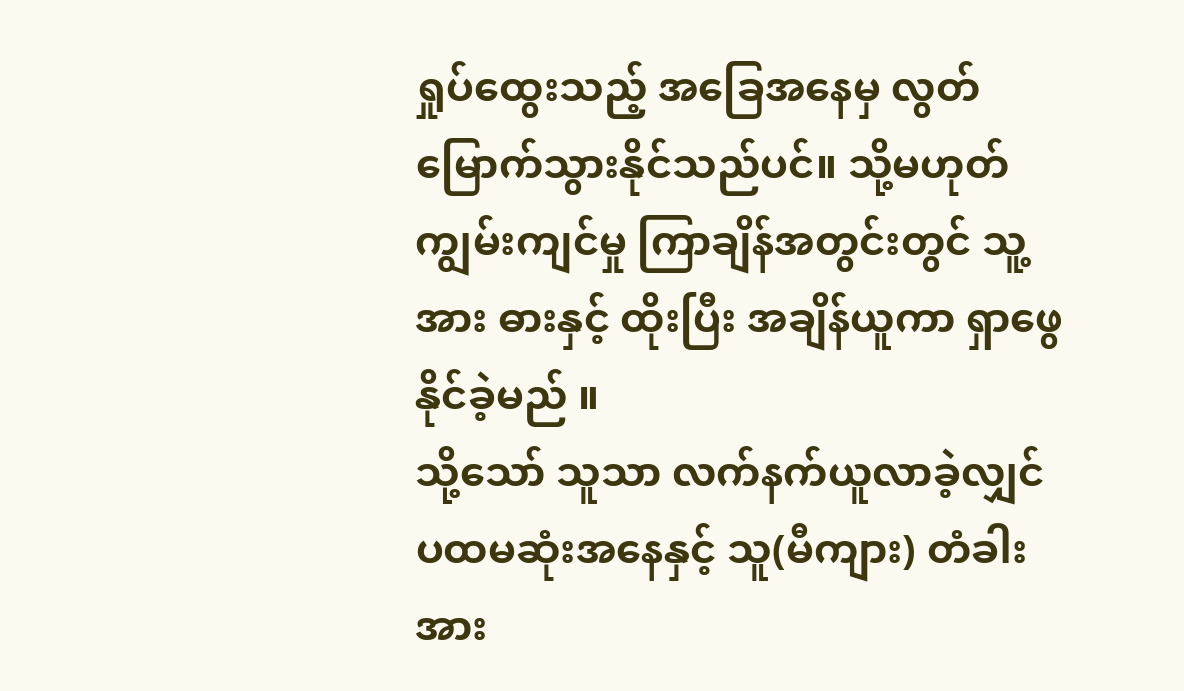ရှုပ်ထွေးသည့် အခြေအနေမှ လွတ်မြောက်သွားနိုင်သည်ပင်။ သို့မဟုတ် ကျွမ်းကျင်မှု ကြာချိန်အတွင်းတွင် သူ့အား ဓားနှင့် ထိုးပြီး အချိန်ယူကာ ရှာဖွေနိုင်ခဲ့မည် ။
သို့သော် သူသာ လက်နက်ယူလာခဲ့လျှင် ပထမဆုံးအနေနှင့် သူ(မီကျား) တံခါးအား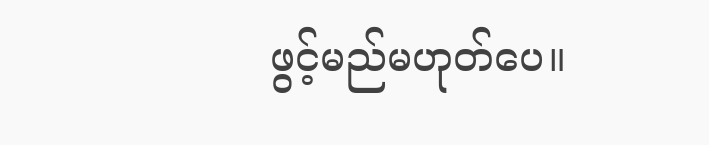ဖွင့်မည်မဟုတ်ပေ။